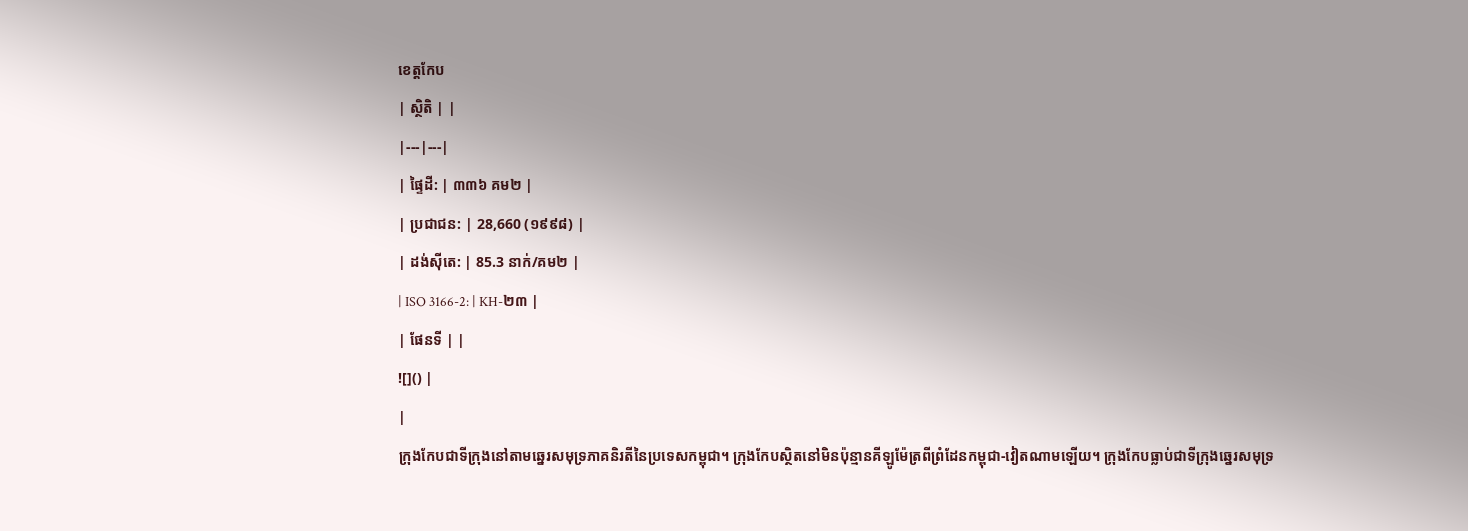ខេត្តកែប
| ស្ថិតិ | |
|---|---|
| ផ្ទៃដី: | ៣៣៦ គម២ |
| ប្រជាជន: | 28,660 (១៩៩៨) |
| ដង់ស៊ីតេ: | 85.3 នាក់/គម២ |
| ISO 3166-2: | KH-២៣ |
| ផែនទី | |
![]() |
|
ក្រុងកែបជាទីក្រុងនៅតាមឆ្នេរសមុទ្រភាគនិរតីនៃប្រទេសកម្ពុជា។ ក្រុងកែបស្ថិតនៅមិនប៉ុន្មានគីឡូម៉ែត្រពីព្រំដែនកម្ពុជា-វៀតណាមឡើយ។ ក្រុងកែបធ្លាប់ជាទីក្រុងឆ្នេរសមុទ្រ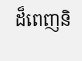ដ៏ពេញនិ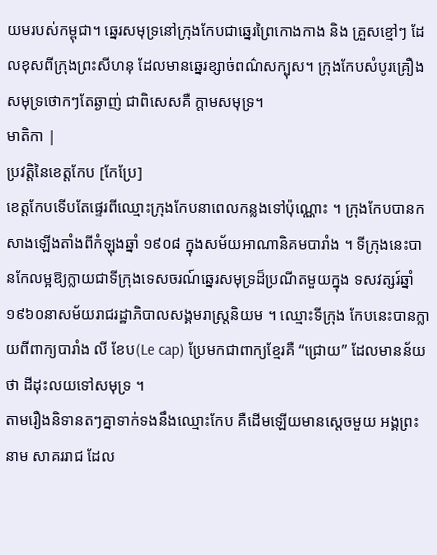យមរបស់កម្ពុជា។ ឆ្នេរសមុទ្រនៅក្រុងកែបជាឆ្នេរព្រៃកោងកាង និង គ្រួសខ្មៅៗ ដែលខុសពីក្រុងព្រះសីហនុ ដែលមានឆ្នេរខ្សាច់ពណ៌សក្បុស។ ក្រុងកែបសំបូរគ្រឿងសមុទ្រថោកៗតែឆ្ងាញ់ ជាពិសេសគឺ ក្ដាមសមុទ្រ។
មាតិកា |
ប្រវត្តិនៃខេត្តកែប [កែប្រែ]
ខេត្តកែបទើបតែផ្ទេរពីឈ្មោះក្រុងកែបនាពេលកន្លងទៅប៉ុណ្ណោះ ។ ក្រុងកែបបានកសាងឡើងតាំងពីកំឡុងឆ្នាំ ១៩០៨ ក្នុងសម័យអាណានិគមបារាំង ។ ទីក្រុងនេះបានកែលម្អឱ្យក្លាយជាទីក្រុងទេសចរណ៍ឆ្នេរសមុទ្រដ៏ប្រណីតមួយក្នុង ទសវត្សរ៍ឆ្នាំ ១៩៦០នាសម័យរាជរដ្ឋាភិបាលសង្គមរាស្ត្រនិយម ។ ឈ្មោះទីក្រុង កែបនេះបានក្លាយពីពាក្យបារាំង លី ខែប(Le cap) ប្រែមកជាពាក្យខ្មែរគឺ “ជ្រោយ” ដែលមានន័យថា ដីដុះលយទៅសមុទ្រ ។
តាមរឿងនិទានតៗគ្នាទាក់ទងនឹងឈ្មោះកែប គឺដើមឡើយមានស្តេចមួយ អង្គព្រះនាម សាគររាជ ដែល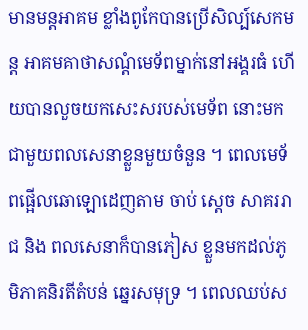មានមន្តអាគម ខ្លាំងពូកែបានប្រើសិល្ប៍សេកមន្ត អាគមគាថាសណ្តំមេទ័ពម្នាក់នៅអង្គរធំ ហើយបានលួចយកសេះសរបស់មេទ័ព នោះមក ជាមួយពលសេនាខ្លួនមួយចំនួន ។ ពេលមេទ័ពផ្អើលឆោឡោដេញតាម ចាប់ ស្តេច សាគររាជ និង ពលសេនាក៏បានភៀស ខ្លួនមកដល់ភូមិភាគនិរតីតំបន់ ឆ្នេរសមុទ្រ ។ ពេលឈប់ស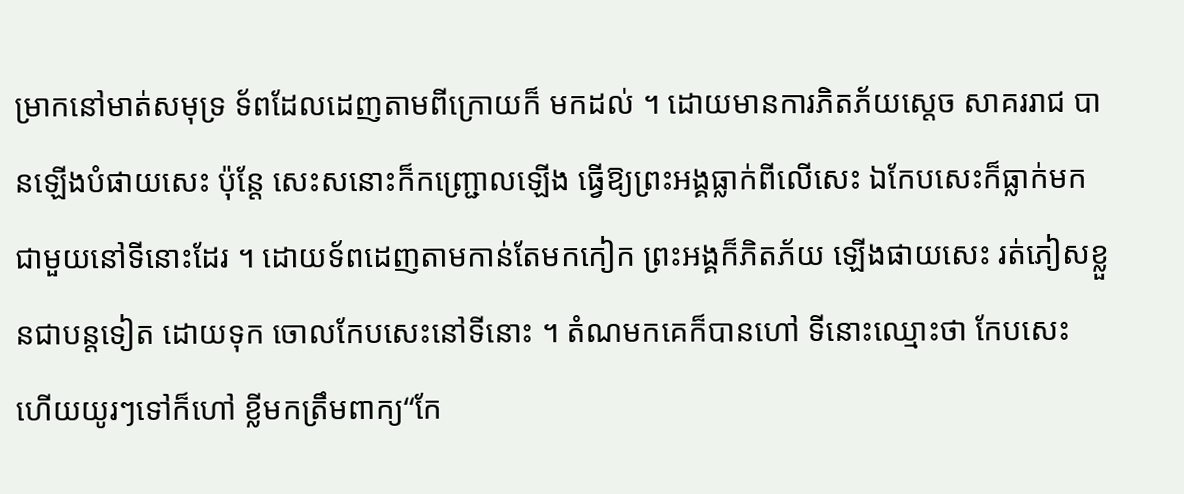ម្រាកនៅមាត់សមុទ្រ ទ័ពដែលដេញតាមពីក្រោយក៏ មកដល់ ។ ដោយមានការភិតភ័យស្តេច សាគររាជ បានឡើងបំផាយសេះ ប៉ុន្តែ សេះសនោះក៏កញ្ជ្រោលឡើង ធ្វើឱ្យព្រះអង្គធ្លាក់ពីលើសេះ ឯកែបសេះក៏ធ្លាក់មក ជាមួយនៅទីនោះដែរ ។ ដោយទ័ពដេញតាមកាន់តែមកកៀក ព្រះអង្គក៏ភិតភ័យ ឡើងផាយសេះ រត់ភៀសខ្លួនជាបន្តទៀត ដោយទុក ចោលកែបសេះនៅទីនោះ ។ តំណមកគេក៏បានហៅ ទីនោះឈ្មោះថា កែបសេះ ហើយយូរៗទៅក៏ហៅ ខ្លីមកត្រឹមពាក្យ“កែ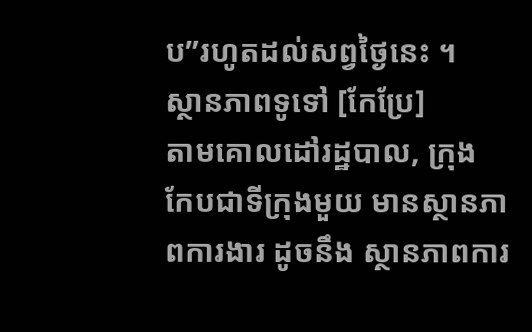ប”រហូតដល់សព្វថ្ងៃនេះ ។
ស្ថានភាពទូទៅ [កែប្រែ]
តាមគោលដៅរដ្ឋបាល, ក្រុង កែបជាទីក្រុងមួយ មានស្ថានភាពការងារ ដូចនឹង ស្ថានភាពការ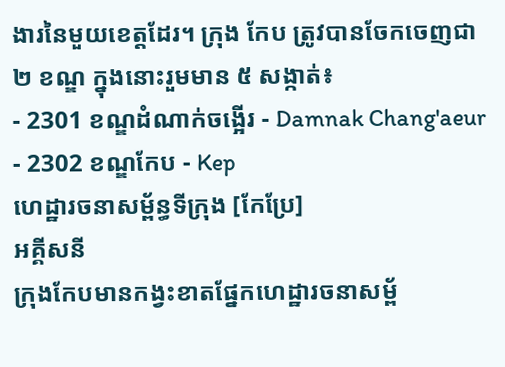ងារនៃមួយខេត្តដែរ។ ក្រុង កែប ត្រូវបានចែកចេញជា ២ ខណ្ឌ ក្នុងនោះរួមមាន ៥ សង្កាត់៖
- 2301 ខណ្ឌដំណាក់ចង្អើរ - Damnak Chang'aeur
- 2302 ខណ្ឌកែប - Kep
ហេដ្ឋារចនាសម័្ពន្ធទីក្រុង [កែប្រែ]
អគ្គីសនី
ក្រុងកែបមានកង្វះខាតផ្នែកហេដ្ឋារចនាសម្ព័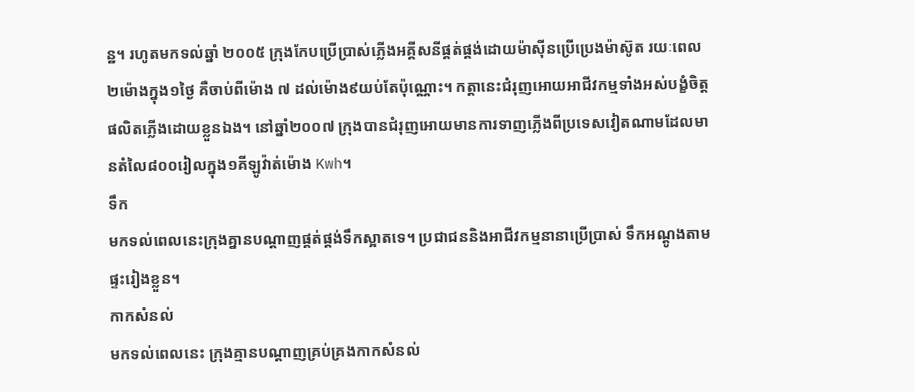ន្ឋ។ រហូតមកទល់ឆ្នាំ ២០០៥ ក្រុងកែបប្រើប្រាស់ភ្លើងអគ្គីសនីផ្គត់ផ្គង់ដោយម៉ាស៊ីនប្រើប្រេងម៉ាស៊ូត រយៈពេល២ម៉ោងក្នុង១ថ្ងៃ គឺចាប់ពីម៉ោង ៧ ដល់ម៉ោង៩យប់តែប៉ុណ្ណោះ។ កត្តានេះជំរុញអោយអាជីវកម្មទាំងអស់បង្ខំចិត្តផលិតភ្លើងដោយខ្លួនឯង។ នៅឆ្នាំ២០០៧ ក្រុងបានជំរុញអោយមានការទាញភ្លើងពីប្រទេសវៀតណាមដែលមានតំលៃ៨០០រៀលក្នុង១គីឡូវ៉ាត់ម៉ោង Kwh។
ទឹក
មកទល់ពេលនេះក្រុងគ្នានបណ្តាញផ្គត់ផ្គង់ទឹកស្អាតទេ។ ប្រជាជននិងអាជីវកម្មនានាប្រើប្រាស់ ទឹកអណ្តូងតាមផ្ទះរៀងខ្លួន។
កាកសំនល់
មកទល់ពេលនេះ ក្រុងគ្មានបណ្តាញគ្រប់គ្រងកាកសំនល់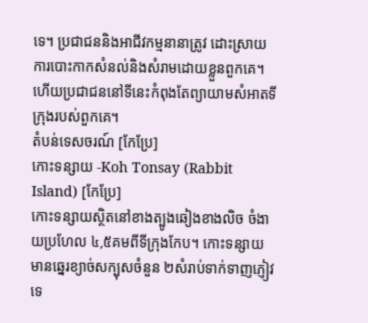ទេ។ ប្រជាជននិងអាជីវកម្មនានាត្រូវ ដោះស្រាយការបោះកាកសំនល់និងសំរាមដោយខ្លួនពួកគេ។ ហើយប្រជាជននៅទីនេះកំពុងតែព្យាយាមសំអាតទីក្រុងរបស់ពួកគេ។
តំបន់ទេសចរណ៍ [កែប្រែ]
កោះទន្សាយ -Koh Tonsay (Rabbit Island) [កែប្រែ]
កោះទន្សាយស្ថិតនៅខាងត្បូងឆៀងខាងលិច ចំងាយប្រហែល ៤,៥គមពីទីក្រុងកែប។ កោះទន្សាយមានឆ្នេរខ្យាច់សក្បុសចំនួន ២សំរាប់ទាក់ទាញភ្ញៀវទេ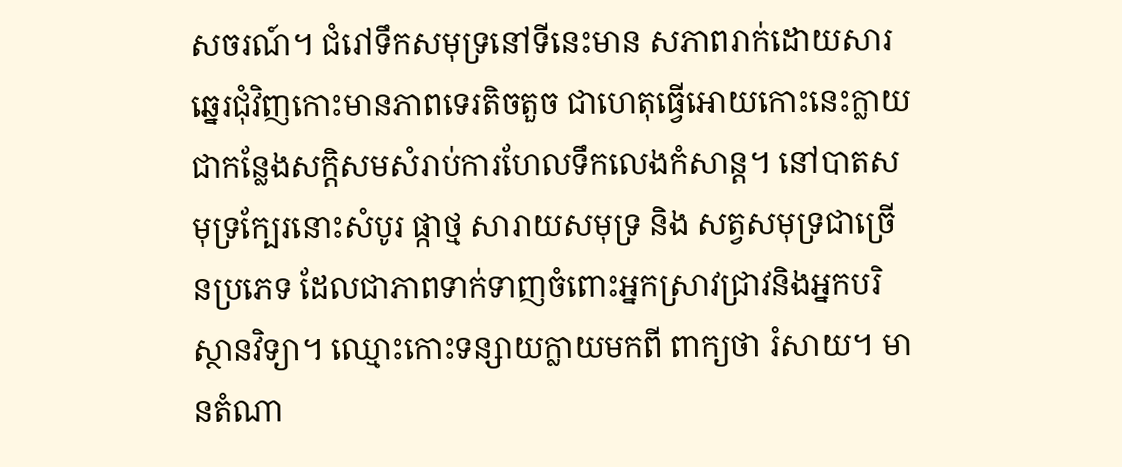សចរណ៍។ ជំរៅទឹកសមុទ្រនៅទីនេះមាន សភាពរាក់ដោយសារឆ្នេរជុំវិញកោះមានភាពទេរតិចតួច ជាហេតុធ្វើអោយកោះនេះក្លាយជាកន្លែងសក្តិសមសំរាប់ការហែលទឹកលេងកំសាន្ត។ នៅបាតសមុទ្រក្បែរនោះសំបូរ ផ្កាថ្ម សារាយសមុទ្រ និង សត្វសមុទ្រជាច្រើនប្រភេទ ដែលជាភាពទាក់ទាញចំពោះអ្នកស្រាវជ្រាវនិងអ្នកបរិស្ថានវិទ្យា។ ឈ្មោះកោះទន្សាយក្លាយមកពី ពាក្យថា រំសាយ។ មានតំណា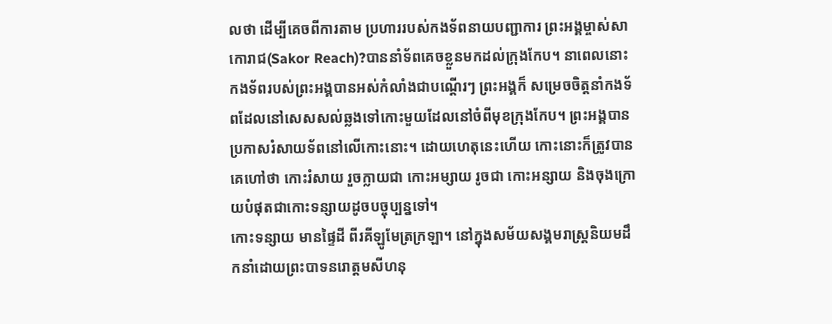លថា ដើម្បីគេចពីការតាម ប្រហាររបស់កងទ័ពនាយបញ្ជាការ ព្រះអង្គម្ចាស់សាកោរាជ(Sakor Reach)?បាននាំទ័ពគេចខ្លួនមកដល់ក្រុងកែប។ នាពេលនោះកងទ័ពរបស់ព្រះអង្គបានអស់កំលាំងជាបណ្តើរៗ ព្រះអង្គក៏ សម្រេចចិត្តនាំកងទ័ពដែលនៅសេសសល់ឆ្លងទៅកោះមួយដែលនៅចំពីមុខក្រុងកែប។ ព្រះអង្គបានប្រកាសរំសាយទ័ពនៅលើកោះនោះ។ ដោយហេតុនេះហើយ កោះនោះក៏ត្រូវបានគេហៅថា កោះរំសាយ រួចក្លាយជា កោះអម្សាយ រូចជា កោះអន្សាយ និងចុងក្រោយបំផុតជាកោះទន្សាយដូចបច្ចុប្បន្នទៅ។
កោះទន្សាយ មានផ្ទៃដី ពីរគីឡូមែត្រក្រឡា។ នៅក្នុងសម័យសង្គមរាស្ត្រនិយមដឹកនាំដោយព្រះបាទនរោត្តមសីហនុ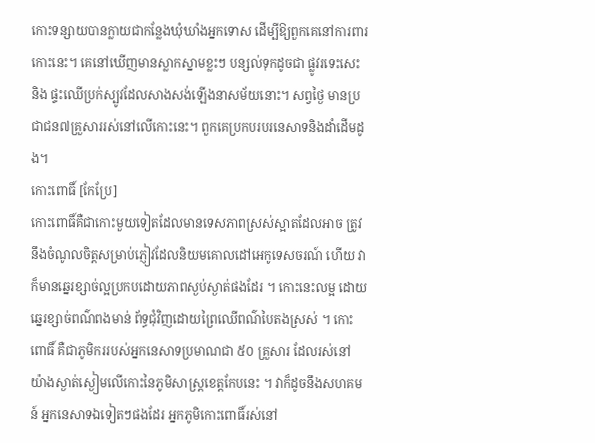កោះទន្សាយបានក្លាយជាកន្លែងឃុំឃាំងអ្នកទោស ដើម្បីឱ្យពួកគេនៅការពារកោះនេះ។ គេនៅឃើញមានស្លាកស្នាមខ្លះៗ បន្សល់ទុកដូចជា ផ្លូវរទេះសេះ និង ផ្ទះឈើប្រក់ស្បូវដែលសាងសង់ឡើងនាសម័យនោះ។ សព្វថ្ងៃ មានប្រជាជន៧គ្រួសាររស់នៅលើកោះនេះ។ ពួកគេប្រកបរបរនេសាទនិងដាំដើមដូង។
កោះពោធិ៍ [កែប្រែ]
កោះពោធិ៍គឺជាកោះមួយទៀតដែលមានទេសភាពស្រស់ស្អាតដែលអាច ត្រូវនឹងចំណូលចិត្តសម្រាប់ភ្ញៀវដែលនិយមគោលដៅអេកូទេសចរណ៍ ហើយ វាក៏មានឆ្នេរខ្សាច់ល្អប្រកបដោយភាពស្ងប់ស្ងាត់ផងដែរ ។ កោះនេះលម្អ ដោយឆ្នេរខ្សាច់ពណ៌ពងមាន់ ព័ទ្ធជុំវិញដោយព្រៃឈើពណ៌បៃតងស្រស់ ។ កោះពោធិ៍ គឺជាភូមិកររបស់អ្នកនេសាទប្រមាណជា ៥០ គ្រួសារ ដែលរស់នៅ យ៉ាងស្ងាត់ស្ងៀមលើកោះនៃភូមិសាស្ត្រខេត្តកែបនេះ ។ វាក៏ដូចនឹងសហគមន៍ អ្នកនេសាទឯទៀតៗផងដែរ អ្នកភូមិកោះពោធិ៍រស់នៅ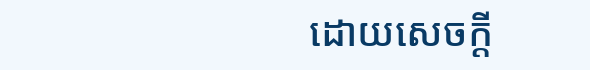ដោយសេចក្តី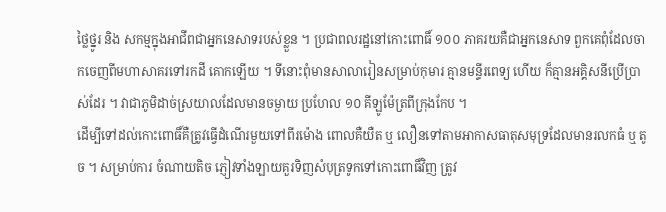ថ្លៃថ្នូរ និង សកម្មក្នុងអាជីពជាអ្នកនេសាទរបស់ខ្លួន ។ ប្រជាពលរដ្ឋនៅកោះពោធិ៍ ១០០ ភាគរយគឺជាអ្នកនេសាទ ពួកគេពុំដែលចាកចេញពីមហាសាគរទៅរកដី គោកឡើយ ។ ទីនោះពុំមានសាលារៀនសម្រាប់កុមារ គ្មានមន្ទីរពេទ្យ ហើយ ក៏គ្មានអគ្គិសនីប្រើប្រាស់ដែរ ។ វាជាភូមិដាច់ស្រយាលដែលមានចម្ងាយ ប្រហែល ១០ គីឡូម៉ែត្រពីក្រុងកែប ។
ដើម្បីទៅដល់កោះពោធិ៍គឺត្រូវធ្វើដំណើរមួយទៅពីរម៉ោង ពោលគឺយឺត ឬ លឿនទៅតាមអាកាសធាតុសមុទ្រដែលមានរលកធំ ឬ តូច ។ សម្រាប់ការ ចំណាយតិច ភ្ញៀវទាំងឡាយគួរទិញសំបុត្រទូកទៅកោះពោធិ៍វិញ ត្រូវ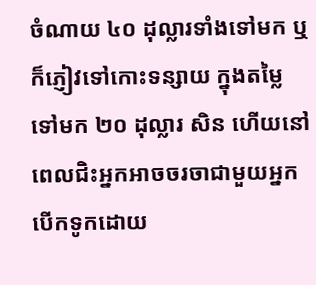ចំណាយ ៤០ ដុល្លារទាំងទៅមក ឬក៏ភ្ញៀវទៅកោះទន្សាយ ក្នុងតម្លៃទៅមក ២០ ដុល្លារ សិន ហើយនៅពេលជិះអ្នកអាចចរចាជាមួយអ្នកបើកទូកដោយ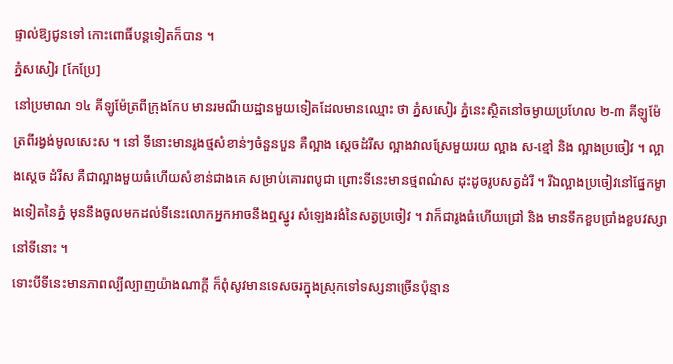ផ្ទាល់ឱ្យជូនទៅ កោះពោធិ៍បន្តទៀតក៏បាន ។
ភ្នំសសៀរ [កែប្រែ]
នៅប្រមាណ ១៤ គីឡូម៉ែត្រពីក្រុងកែប មានរមណីយដ្ឋានមួយទៀតដែលមានឈ្មោះ ថា ភ្នំសសៀរ ភ្នំនេះស្ថិតនៅចម្ងាយប្រហែល ២-៣ គីឡូម៉ែត្រពីរង្វង់មូលសេះស ។ នៅ ទីនោះមានរូងថ្មសំខាន់ៗចំនួនបួន គឺល្អាង ស្តេចដំរីស ល្អាងវាលស្រែមួយរយ ល្អាង ស-ខ្មៅ និង ល្អាងប្រចៀវ ។ ល្អាងស្តេច ដំរីស គឺជាល្អាងមួយធំហើយសំខាន់ជាងគេ សម្រាប់គោរពបូជា ព្រោះទីនេះមានថ្មពណ៌ស ដុះដូចរូបសត្វដំរី ។ រីឯល្អាងប្រចៀវនៅផ្នែកម្ខាងទៀតនៃភ្នំ មុននឹងចូលមកដល់ទីនេះលោកអ្នកអាចនឹងឮស្នូរ សំឡេងរងំនៃសត្វប្រចៀវ ។ វាក៏ជារូងធំហើយជ្រៅ និង មានទឹកខួបប្រាំងខួបវស្សានៅទីនោះ ។
ទោះបីទីនេះមានភាពល្បីល្បាញយ៉ាងណាក្តី ក៏ពុំសូវមានទេសចរក្នុងស្រុកទៅទស្សនាច្រើនប៉ុន្មាន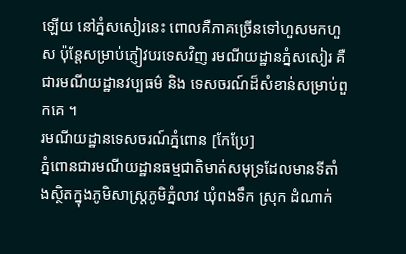ឡើយ នៅភ្នំសសៀរនេះ ពោលគឺភាគច្រើនទៅហួសមកហួស ប៉ុន្តែសម្រាប់ភ្ញៀវបរទេសវិញ រមណីយដ្ឋានភ្នំសសៀរ គឺជារមណីយដ្ឋានវប្បធម៌ និង ទេសចរណ៍ដ៏សំខាន់សម្រាប់ពួកគេ ។
រមណីយដ្ឋានទេសចរណ៍ភ្នំពោន [កែប្រែ]
ភ្នំពោនជារមណីយដ្ឋានធម្មជាតិមាត់សមុទ្រដែលមានទីតាំងស្ថិតក្នុងភូមិសាស្ត្រភូមិភ្នំលាវ ឃុំពងទឹក ស្រុក ដំណាក់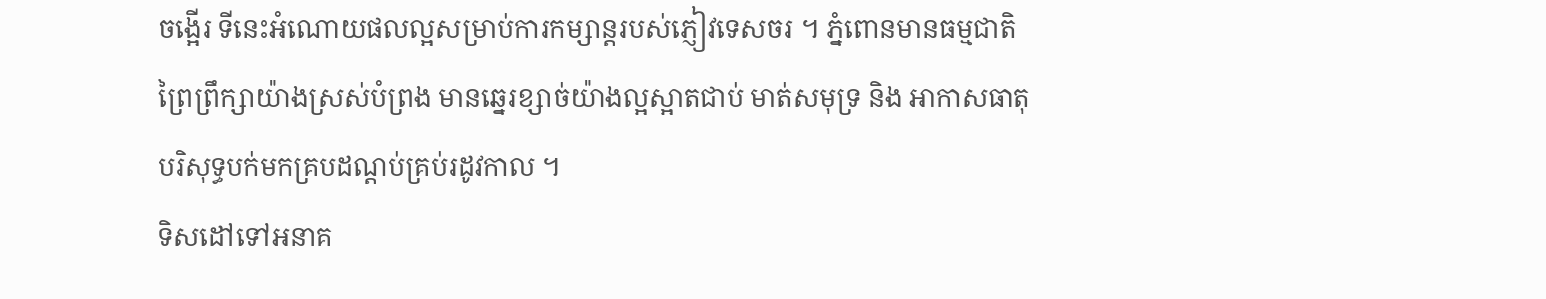ចង្អើរ ទីនេះអំណោយផលល្អសម្រាប់ការកម្សាន្តរបស់ភ្ញៀវទេសចរ ។ ភ្នំពោនមានធម្មជាតិព្រៃព្រឹក្សាយ៉ាងស្រស់បំព្រង មានឆ្នេរខ្សាច់យ៉ាងល្អស្អាតជាប់ មាត់សមុទ្រ និង អាកាសធាតុបរិសុទ្ធបក់មកគ្របដណ្តប់គ្រប់រដូវកាល ។
ទិសដៅទៅអនាគ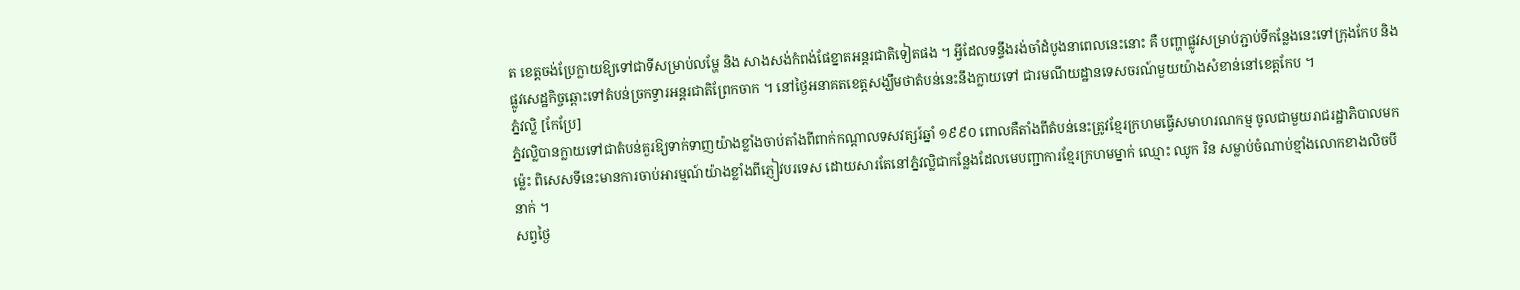ត ខេត្តចង់ប្រែក្លាយឱ្យទៅជាទីសម្រាប់លម្ហែ និង សាងសង់កំពង់ផែខ្នាតអន្តរជាតិទៀតផង ។ អ្វីដែលទន្ទឹងរង់ចាំដំបូងនាពេលនេះនោះ គឺ បញ្ហាផ្លូវសម្រាប់ភ្ជាប់ទីកន្លែងនេះទៅក្រុងកែប និង ផ្លូវសេដ្ឋកិច្ចឆ្ពោះទៅតំបន់ច្រកទ្វារអន្តរជាតិព្រែកចាក ។ នៅថ្ងៃអនាគតខេត្តសង្ឃឹមថាតំបន់នេះនឹងក្លាយទៅ ជារមណីយដ្ឋានទេសចរណ៍មួយយ៉ាងសំខាន់នៅខេត្តកែប ។
ភ្នំវល្លិ [កែប្រែ]
ភ្នំវល្លិបានក្លាយទៅជាតំបន់គួរឱ្យទាក់ទាញយ៉ាងខ្លាំងចាប់តាំងពីពាក់កណ្តាលទសវត្សរ៍ឆ្នាំ ១៩៩០ ពោលគឺតាំងពីតំបន់នេះត្រូវខ្មែរក្រហមធ្វើសមាហរណកម្ម ចូលជាមួយរាជរដ្ឋាភិបាលមកម៉្លេះ ពិសេសទីនេះមានការចាប់អារម្មណ៍យ៉ាងខ្លាំងពីភ្ញៀវបរទេស ដោយសារតែនៅភ្នំវល្លិជាកន្លែងដែលមេបញ្ជាការខ្មែរក្រហមម្នាក់ ឈ្មោះ ឈូក រិន សម្លាប់ចំណាប់ខ្មាំងលោកខាងលិចបីនាក់ ។
សព្វថ្ងៃ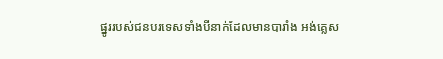ផ្នូររបស់ជនបរទេសទាំងបីនាក់ដែលមានបារាំង អង់គ្លេស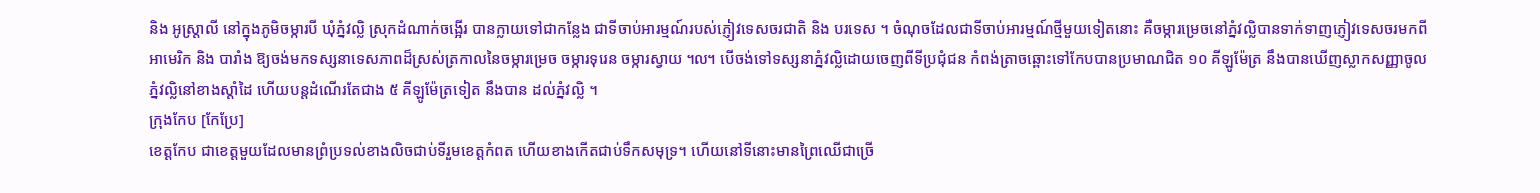និង អូស្ត្រាលី នៅក្នុងភូមិចម្ការបី ឃុំភ្នំវល្លិ ស្រុកដំណាក់ចង្អើរ បានក្លាយទៅជាកន្លែង ជាទីចាប់អារម្មណ៍របស់ភ្ញៀវទេសចរជាតិ និង បរទេស ។ ចំណុចដែលជាទីចាប់អារម្មណ៍ថ្មីមួយទៀតនោះ គឺចម្ការម្រេចនៅភ្នំវល្លិបានទាក់ទាញភ្ញៀវទេសចរមកពី អាមេរិក និង បារាំង ឱ្យចង់មកទស្សនាទេសភាពដ៏ស្រស់ត្រកាលនៃចម្ការម្រេច ចម្ការទុរេន ចម្ការស្វាយ ៘ បើចង់ទៅទស្សនាភ្នំវល្លិដោយចេញពីទីប្រជុំជន កំពង់ត្រាចឆ្ពោះទៅកែបបានប្រមាណជិត ១០ គីឡូម៉ែត្រ នឹងបានឃើញស្លាកសញ្ញាចូលភ្នំវល្លិនៅខាងស្តាំដៃ ហើយបន្តដំណើរតែជាង ៥ គីឡូម៉ែត្រទៀត នឹងបាន ដល់ភ្នំវល្លិ ។
ក្រុងកែប [កែប្រែ]
ខេត្តកែប ជាខេត្តមួយដែលមានព្រំប្រទល់ខាងលិចជាប់ទីរួមខេត្តកំពត ហើយខាងកើតជាប់ទឹកសមុទ្រ។ ហើយនៅទីនោះមានព្រៃឈើជាច្រើ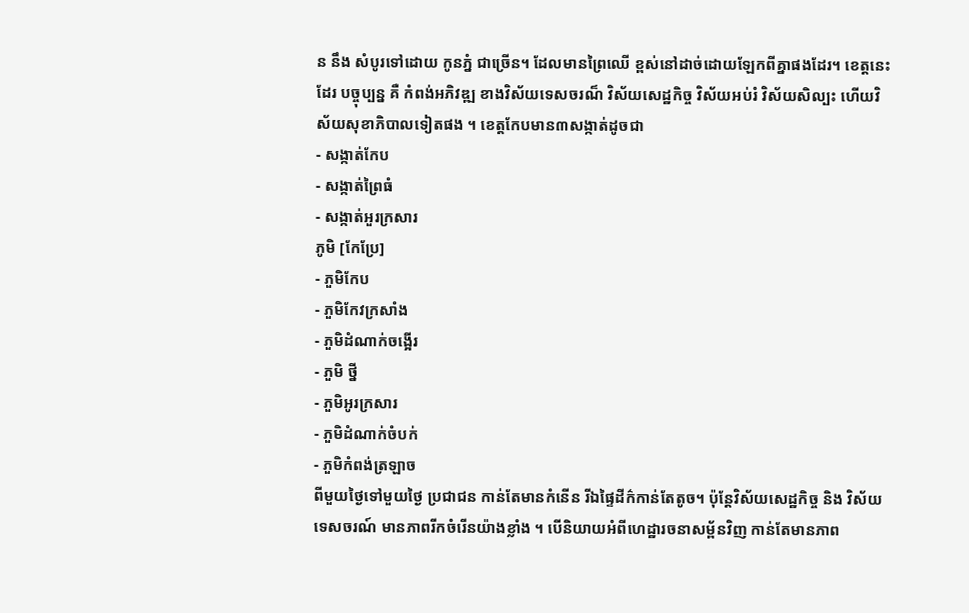ន នឹង សំបូរទៅដោយ កូនភ្នំ ជាច្រើន។ ដែលមានព្រៃឈើ ខ្ពស់នៅដាច់ដោយឡែកពីគ្នាផងដែរ។ ខេត្តនេះដែរ បច្ចុប្បន្ន គឺ កំពង់អភិវឌ្ឍ ខាងវិស័យទេសចរណ៏ វិស័យសេដ្ឋកិច្ច វិស័យអប់រំ វិស័យសិល្បះ ហើយវិស័យសុខាភិបាលទៀតផង ។ ខេត្តកែបមាន៣សង្កាត់ដូចជា
- សង្កាត់កែប
- សង្កាត់ព្រៃធំ
- សង្កាត់អួរក្រសារ
ភូមិ [កែប្រែ]
- ភួមិកែប
- ភួមិកែវក្រសាំង
- ភួមិដំណាក់ចង្អើរ
- ភួមិ ថ្នី
- ភួមិអូរក្រសារ
- ភួមិដំណាក់ចំបក់
- ភួមិកំពង់ត្រឡាច
ពីមួយថ្ងៃទៅមួយថ្ងៃ ប្រជាជន កាន់តែមានកំនើន រីឯផ្ទៃដីក៌កាន់តែតូច។ ប៉ុន្តែវិស័យសេដ្ឋកិច្ច និង វិស័យទេសចរណ៍ មានភាពរីកចំរើនយ៉ាងខ្លាំង ។ បើនិយាយអំពីហេដ្ឋារចនាសម្ព័នវិញ កាន់តែមានភាព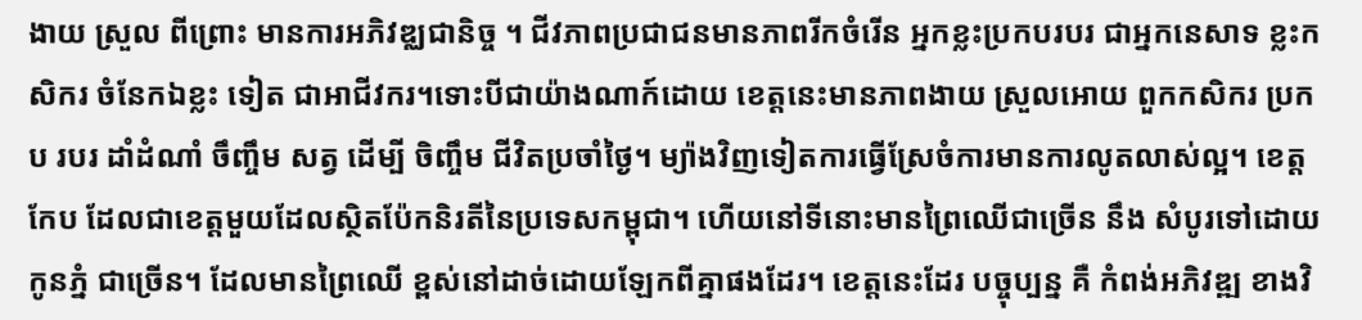ងាយ ស្រួល ពីព្រោះ មានការអភិវឌ្ឈជានិច្ច ។ ជីវភាពប្រជាជនមានភាពរីកចំរើន អ្នកខ្លះប្រកបរបរ ជាអ្នកនេសាទ ខ្លះកសិករ ចំនែកឯខ្លះ ទៀត ជាអាជីវករ។ទោះបីជាយ៉ាងណាក៍ដោយ ខេត្តនេះមានភាពងាយ ស្រួលអោយ ពួកកសិករ ប្រកប របរ ដាំដំណាំ ចឹញ្ចឹម សត្វ ដើម្បី ចិញ្ចឹម ជីវិតប្រចាំថ្ងៃ។ ម្យ៉ាងវិញទៀតការធ្វើស្រែចំការមានការលូតលាស់ល្អ។ ខេត្តកែប ដែលជាខេត្តមួយដែលស្ថិតប៉ែកនិរតីនៃប្រទេសកម្ពុជា។ ហើយនៅទីនោះមានព្រៃឈើជាច្រើន នឹង សំបូរទៅដោយ កូនភ្នំ ជាច្រើន។ ដែលមានព្រៃឈើ ខ្ពស់នៅដាច់ដោយឡែកពីគ្នាផងដែរ។ ខេត្តនេះដែរ បច្ចុប្បន្ន គឺ កំពង់អភិវឌ្ឍ ខាងវិ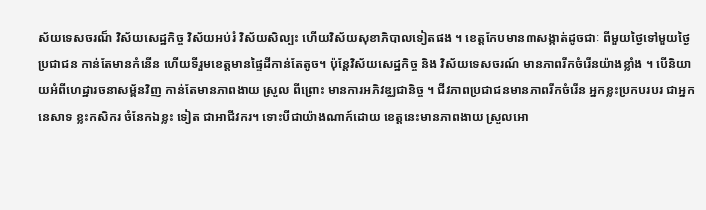ស័យទេសចរណ៏ វិស័យសេដ្ឋកិច្ច វិស័យអប់រំ វិស័យសិល្បះ ហើយវិស័យសុខាភិបាលទៀតផង ។ ខេត្តកែបមាន៣សង្កាត់ដូចជាៈ ពីមួយថ្ងៃទៅមួយថ្ងៃ ប្រជាជន កាន់តែមានកំនើន ហើយទីរួមខេត្តមានផ្ទៃដីកាន់តែតូច។ ប៉ុន្តែវិស័យសេដ្ឋកិច្ច និង វិស័យទេសចរណ៍ មានភាពរីកចំរើនយ៉ាងខ្លាំង ។ បើនិយាយអំពីហេដ្ឋារចនាសម្ព័នវិញ កាន់តែមានភាពងាយ ស្រួល ពីព្រោះ មានការអភិវឌ្ឈជានិច្ច ។ ជីវភាពប្រជាជនមានភាពរីកចំរើន អ្នកខ្លះប្រកបរបរ ជាអ្នកនេសាទ ខ្លះកសិករ ចំនែកឯខ្លះ ទៀត ជាអាជីវករ។ ទោះបីជាយ៉ាងណាក៍ដោយ ខេត្តនេះមានភាពងាយ ស្រួលអោ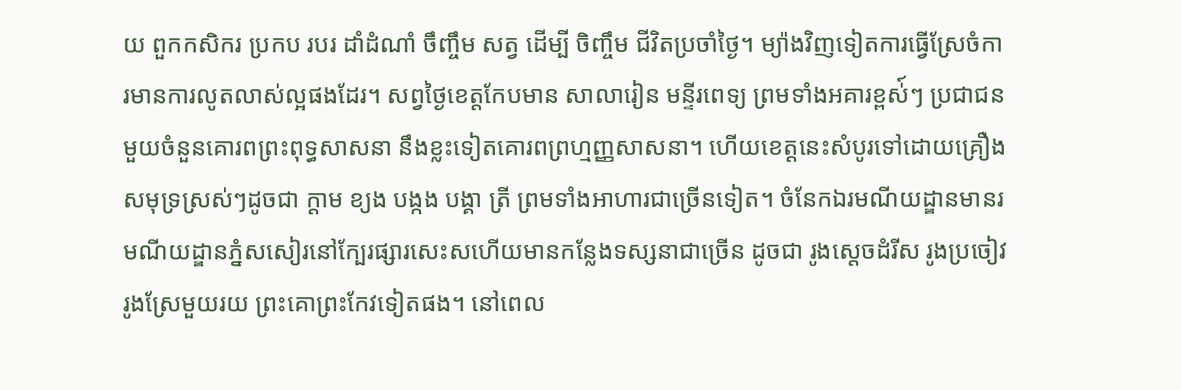យ ពួកកសិករ ប្រកប របរ ដាំដំណាំ ចឹញ្ចឹម សត្វ ដើម្បី ចិញ្ចឹម ជីវិតប្រចាំថ្ងៃ។ ម្យ៉ាងវិញទៀតការធ្វើស្រែចំការមានការលូតលាស់ល្អផងដែរ។ សព្វថ្ងៃខេត្តកែបមាន សាលារៀន មន្ទីរពេទ្យ ព្រមទាំងអគារខ្ពស់៍ៗ ប្រជាជនមួយចំនួនគោរពព្រះពុទ្ធសាសនា នឹងខ្លះទៀតគោរពព្រហ្មញ្ញសាសនា។ ហើយខេត្តនេះសំបូរទៅដោយគ្រឿងសមុទ្រស្រស់ៗដូចជា ក្តាម ខ្យង បង្កង បង្គា ត្រី ព្រមទាំងអាហារជាច្រើនទៀត។ ចំនែកឯរមណីយដ្ឌានមានរមណីយដ្ឌានភ្នំសសៀរនៅក្បែរផ្សារសេះសហើយមានកន្លែងទស្សនាជាច្រើន ដូចជា រូងស្តេចដំរីស រូងប្រចៀវ រូងស្រែមួយរយ ព្រះគោព្រះកែវទៀតផង។ នៅពេល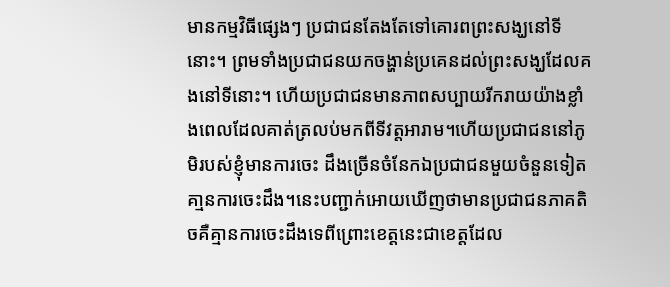មានកម្មវិធីផ្សេងៗ ប្រជាជនតែងតែទៅគោរពព្រះសង្ឃនៅទីនោះ។ ព្រមទាំងប្រជាជនយកចង្ហាន់ប្រគេនដល់ព្រះសង្ឃដែលគងនៅទីនោះ។ ហើយប្រជាជនមានភាពសប្បាយរីករាយយ៉ាងខ្លាំងពេលដែលគាត់ត្រលប់មកពីទីវត្តអារាម។ហើយប្រជាជននៅភូមិរបស់ខ្ញុំមានការចេះ ដឹងច្រើនចំនែកឯប្រជាជនមួយចំនួនទៀតគា្មនការចេះដឹង។នេះបញ្ជាក់អោយឃើញថាមានប្រជាជនភាគតិចគឺគ្មានការចេះដឹងទេពីព្រោះខេត្តនេះជាខេត្តដែល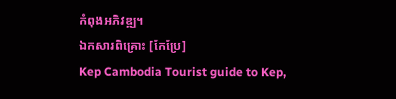កំពុងអភិវឌ្ឍ។
ឯកសារពិគ្រោះ [កែប្រែ]
Kep Cambodia Tourist guide to Kep,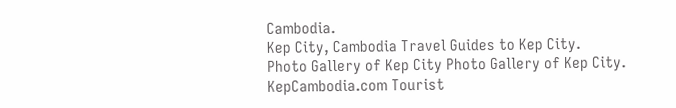Cambodia.
Kep City, Cambodia Travel Guides to Kep City.
Photo Gallery of Kep City Photo Gallery of Kep City.
KepCambodia.com Tourist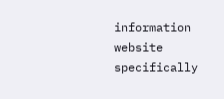information website specifically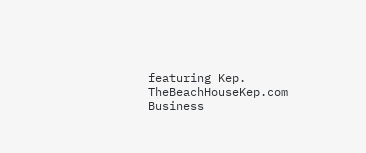featuring Kep.
TheBeachHouseKep.com Business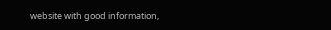website with good information,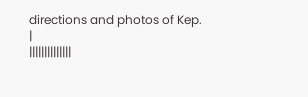directions and photos of Kep.
|
||||||||||||||